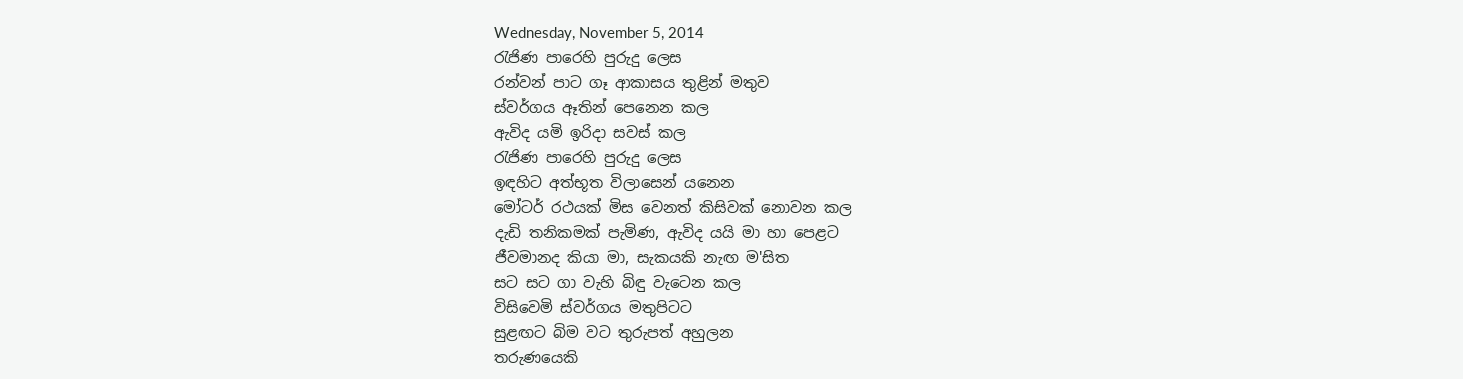Wednesday, November 5, 2014
රැජිණ පාරෙහි පුරුදු ලෙස
රන්වන් පාට ගෑ ආකාසය තුළින් මතුව
ස්වර්ගය ඈතින් පෙනෙන කල
ඇවිද යමි ඉරිදා සවස් කල
රැජිණ පාරෙහි පුරුදු ලෙස
ඉඳහිට අත්භූත විලාසෙන් යනෙන
මෝටර් රථයක් මිස වෙනත් කිසිවක් නොවන කල
දැඩි තනිකමක් පැමිණ, ඇවිද යයි මා හා පෙළට
ජීවමානද කියා මා, සැකයකි නැඟ ම'සිත
සට සට ගා වැහි බිඳු වැටෙන කල
විසිවෙමි ස්වර්ගය මතුපිටට
සුළඟට බිම වට තුරුපත් අහුලන
තරුණයෙකි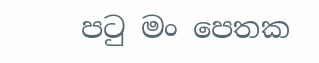පටු මං පෙතක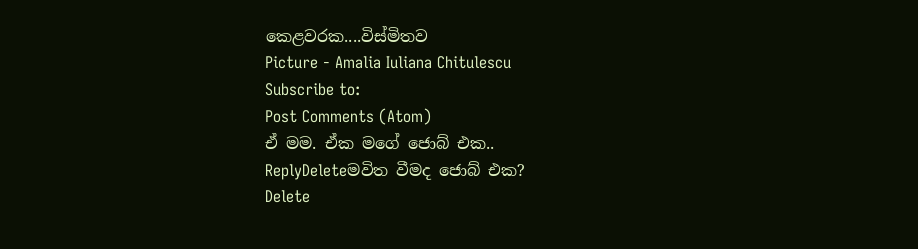කෙළවරක....විස්මිතව
Picture - Amalia Iuliana Chitulescu
Subscribe to:
Post Comments (Atom)
ඒ මම. ඒක මගේ ජොබ් එක..
ReplyDeleteමවිත වීමද ජොබ් එක?
Delete